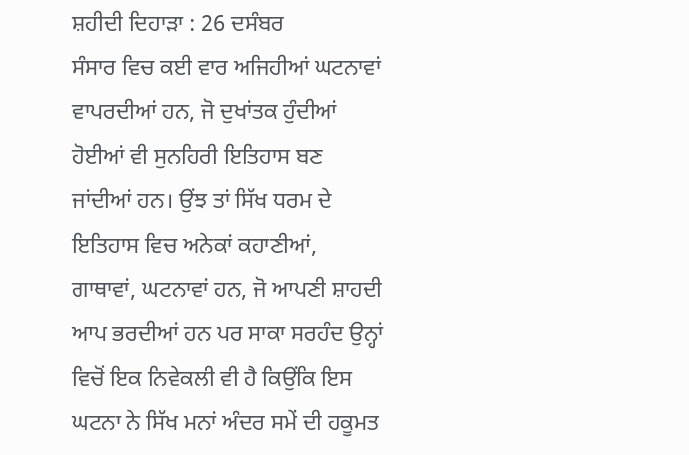ਸ਼ਹੀਦੀ ਦਿਹਾੜਾ : 26 ਦਸੰਬਰ
ਸੰਸਾਰ ਵਿਚ ਕਈ ਵਾਰ ਅਜਿਹੀਆਂ ਘਟਨਾਵਾਂ ਵਾਪਰਦੀਆਂ ਹਨ, ਜੋ ਦੁਖਾਂਤਕ ਹੁੰਦੀਆਂ ਹੋਈਆਂ ਵੀ ਸੁਨਹਿਰੀ ਇਤਿਹਾਸ ਬਣ ਜਾਂਦੀਆਂ ਹਨ। ਉਂਝ ਤਾਂ ਸਿੱਖ ਧਰਮ ਦੇ ਇਤਿਹਾਸ ਵਿਚ ਅਨੇਕਾਂ ਕਹਾਣੀਆਂ, ਗਾਥਾਵਾਂ, ਘਟਨਾਵਾਂ ਹਨ, ਜੋ ਆਪਣੀ ਸ਼ਾਹਦੀ ਆਪ ਭਰਦੀਆਂ ਹਨ ਪਰ ਸਾਕਾ ਸਰਹੰਦ ਉਨ੍ਹਾਂ ਵਿਚੋਂ ਇਕ ਨਿਵੇਕਲੀ ਵੀ ਹੈ ਕਿਉਂਕਿ ਇਸ ਘਟਨਾ ਨੇ ਸਿੱਖ ਮਨਾਂ ਅੰਦਰ ਸਮੇਂ ਦੀ ਹਕੂਮਤ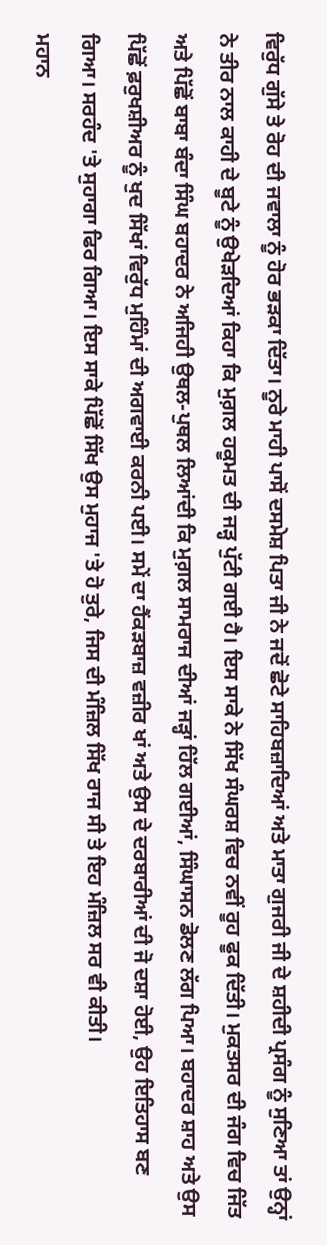ਵਿਰੁੱਧ ਗੁੱਸੇ ਤੇ ਰੋਹ ਦੀ ਜਵਾਲਾ ਨੂੰ ਹੋਰ ਭੜਕਾ ਦਿੱਤਾ। ਨੂਰੇ ਮਾਹੀ ਪਾਸੋਂ ਦਸਮੇਸ਼ ਪਿਤਾ ਜੀ ਨੇ ਜਦੋਂ ਛੋਟੇ ਸਾਹਿਬਜ਼ਾਦਿਆਂ ਅਤੇ ਮਾਤਾ ਗੁਜਰੀ ਜੀ ਦੇ ਸ਼ਹੀਦੀ ਪ੍ਰਸੰਗ ਨੂੰ ਸੁਣਿਆ ਤਾਂ ਉਨ੍ਹਾਂ ਨੇ ਤੀਰ ਨਾਲ ਕਾਹੀ ਦੇ ਬੂਟੇ ਨੂੰ ਉਖੇੜਦਿਆਂ ਕਿਹਾ ਕਿ ਮੁਗ਼ਲ ਹਕੂਮਤ ਦੀ ਜੜ੍ਹ ਪੁੱਟੀ ਗਈ ਹੈ। ਇਸ ਸਾਕੇ ਨੇ ਸਿੱਖ ਸੰਘਰਸ਼ ਵਿਚ ਨਵੀਂ ਰੂਹ ਫੂਕ ਦਿੱਤੀ। ਮੁਕਤਸਰ ਦੀ ਜੰਗ ਵਿਚ ਜਿੱਤ ਅਤੇ ਪਿੱਛੋਂ ਬਾਬਾ ਬੰਦਾ ਸਿੰਘ ਬਹਾਦਰ ਨੇ ਅਜਿਹੀ ਉਥਲ-ਪੁਥਲ ਲਿਆਂਦੀ ਕਿ ਮੁਗ਼ਲ ਸਾਮਰਾਜ ਦੀਆਂ ਜੜ੍ਹਾਂ ਹਿੱਲ ਗਈਆਂ, ਸਿੰਘਾਸਨ ਡੋਲਣ ਲੱਗ ਪਿਆ। ਬਹਾਦਰ ਸ਼ਾਹ ਅਤੇ ਉਸ ਪਿੱਛੋਂ ਫ਼ਰੁਖਸ਼ੀਅਰ ਨੂੰ ਖੁਦ ਸਿੱਖਾਂ ਵਿਰੁੱਧ ਮੁਹਿੰਮਾਂ ਦੀ ਅਗਵਾਈ ਕਰਨੀ ਪਈ। ਸਮੇਂ ਦਾ ਹੈਂਕੜਬਾਜ਼ ਵਜ਼ੀਰ ਖਾਂ ਅਤੇ ਉਸ ਦੇ ਦਰਬਾਰੀਆਂ ਦੀ ਜੋ ਦਸ਼ਾ ਹੋਈ, ਉਹ ਇਤਿਹਾਸ ਬਣ ਗਿਆ। ਸਰਹੰਦ 'ਤੇ ਸੁਹਾਗਾ ਫਿਰ ਗਿਆ। ਇਸ ਸਾਕੇ ਪਿੱਛੋਂ ਸਿੱਖ ਉਸ ਮੁਹਾਜ 'ਤੇ ਹੋ ਤੁਰੇ, ਜਿਸ ਦੀ ਮੰਜ਼ਿਲ ਸਿੱਖ ਰਾਜ ਸੀ ਤੇ ਇਹ ਮੰਜ਼ਿਲ ਸਰ ਵੀ ਕੀਤੀ।
ਮਹਾਨ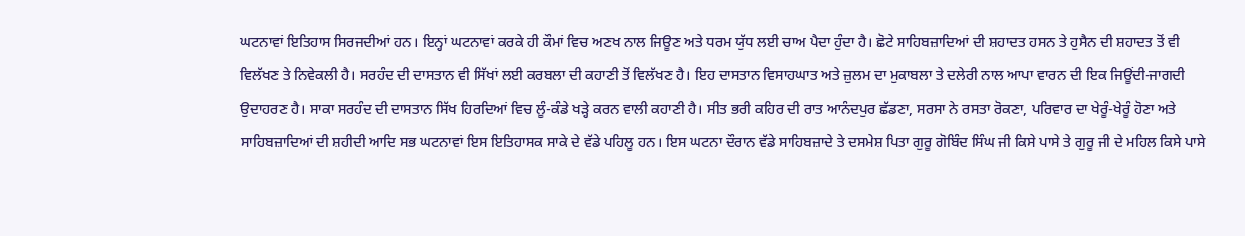ਘਟਨਾਵਾਂ ਇਤਿਹਾਸ ਸਿਰਜਦੀਆਂ ਹਨ। ਇਨ੍ਹਾਂ ਘਟਨਾਵਾਂ ਕਰਕੇ ਹੀ ਕੌਮਾਂ ਵਿਚ ਅਣਖ ਨਾਲ ਜਿਊਣ ਅਤੇ ਧਰਮ ਯੁੱਧ ਲਈ ਚਾਅ ਪੈਦਾ ਹੁੰਦਾ ਹੈ। ਛੋਟੇ ਸਾਹਿਬਜ਼ਾਦਿਆਂ ਦੀ ਸ਼ਹਾਦਤ ਹਸਨ ਤੇ ਹੁਸੈਨ ਦੀ ਸ਼ਹਾਦਤ ਤੋਂ ਵੀ ਵਿਲੱਖਣ ਤੇ ਨਿਵੇਕਲੀ ਹੈ। ਸਰਹੰਦ ਦੀ ਦਾਸਤਾਨ ਵੀ ਸਿੱਖਾਂ ਲਈ ਕਰਬਲਾ ਦੀ ਕਹਾਣੀ ਤੋਂ ਵਿਲੱਖਣ ਹੈ। ਇਹ ਦਾਸਤਾਨ ਵਿਸਾਹਘਾਤ ਅਤੇ ਜ਼ੁਲਮ ਦਾ ਮੁਕਾਬਲਾ ਤੇ ਦਲੇਰੀ ਨਾਲ ਆਪਾ ਵਾਰਨ ਦੀ ਇਕ ਜਿਊਂਦੀ-ਜਾਗਦੀ ਉਦਾਹਰਣ ਹੈ। ਸਾਕਾ ਸਰਹੰਦ ਦੀ ਦਾਸਤਾਨ ਸਿੱਖ ਹਿਰਦਿਆਂ ਵਿਚ ਲੂੰ-ਕੰਡੇ ਖੜ੍ਹੇ ਕਰਨ ਵਾਲੀ ਕਹਾਣੀ ਹੈ। ਸੀਤ ਭਰੀ ਕਹਿਰ ਦੀ ਰਾਤ ਆਨੰਦਪੁਰ ਛੱਡਣਾ, ਸਰਸਾ ਨੇ ਰਸਤਾ ਰੋਕਣਾ, ਪਰਿਵਾਰ ਦਾ ਖੇਰੂੰ-ਖੇਰੂੰ ਹੋਣਾ ਅਤੇ ਸਾਹਿਬਜ਼ਾਦਿਆਂ ਦੀ ਸ਼ਹੀਦੀ ਆਦਿ ਸਭ ਘਟਨਾਵਾਂ ਇਸ ਇਤਿਹਾਸਕ ਸਾਕੇ ਦੇ ਵੱਡੇ ਪਹਿਲੂ ਹਨ। ਇਸ ਘਟਨਾ ਦੌਰਾਨ ਵੱਡੇ ਸਾਹਿਬਜ਼ਾਦੇ ਤੇ ਦਸਮੇਸ਼ ਪਿਤਾ ਗੁਰੂ ਗੋਬਿੰਦ ਸਿੰਘ ਜੀ ਕਿਸੇ ਪਾਸੇ ਤੇ ਗੁਰੂ ਜੀ ਦੇ ਮਹਿਲ ਕਿਸੇ ਪਾਸੇ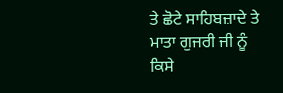ਤੇ ਛੋਟੇ ਸਾਹਿਬਜ਼ਾਦੇ ਤੇ ਮਾਤਾ ਗੁਜਰੀ ਜੀ ਨੂੰ ਕਿਸੇ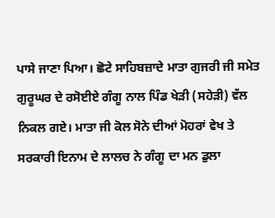ਪਾਸੇ ਜਾਣਾ ਪਿਆ। ਛੋਟੇ ਸਾਹਿਬਜ਼ਾਦੇ ਮਾਤਾ ਗੁਜਰੀ ਜੀ ਸਮੇਤ ਗੁਰੂਘਰ ਦੇ ਰਸੋਈਏ ਗੰਗੂ ਨਾਲ ਪਿੰਡ ਖੇੜੀ (ਸਹੇੜੀ) ਵੱਲ ਨਿਕਲ ਗਏ। ਮਾਤਾ ਜੀ ਕੋਲ ਸੋਨੇ ਦੀਆਂ ਮੋਹਰਾਂ ਵੇਖ ਤੇ ਸਰਕਾਰੀ ਇਨਾਮ ਦੇ ਲਾਲਚ ਨੇ ਗੰਗੂ ਦਾ ਮਨ ਡੁਲਾ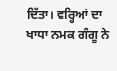ਦਿੱਤਾ। ਵਰ੍ਹਿਆਂ ਦਾ ਖਾਧਾ ਨਮਕ ਗੰਗੂ ਨੇ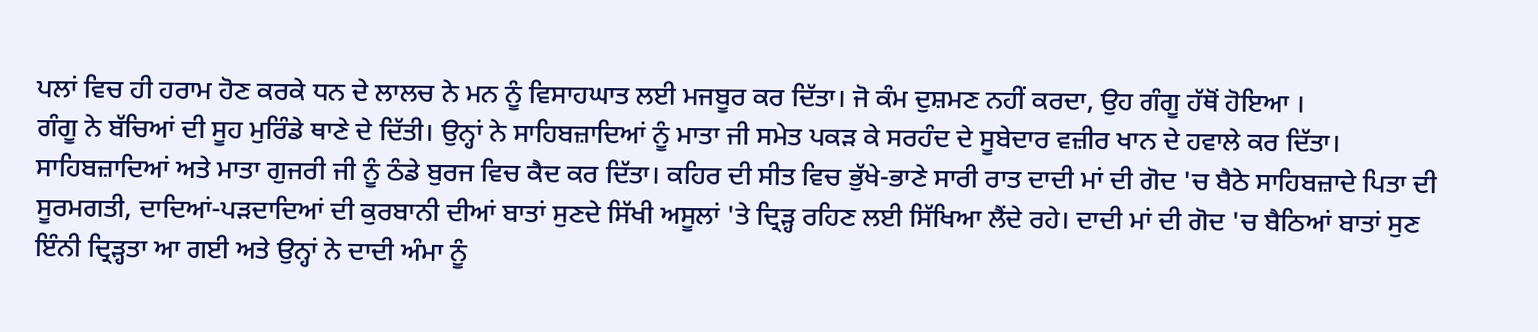ਪਲਾਂ ਵਿਚ ਹੀ ਹਰਾਮ ਹੋਣ ਕਰਕੇ ਧਨ ਦੇ ਲਾਲਚ ਨੇ ਮਨ ਨੂੰ ਵਿਸਾਹਘਾਤ ਲਈ ਮਜਬੂਰ ਕਰ ਦਿੱਤਾ। ਜੋ ਕੰਮ ਦੁਸ਼ਮਣ ਨਹੀਂ ਕਰਦਾ, ਉਹ ਗੰਗੂ ਹੱਥੋਂ ਹੋਇਆ ।
ਗੰਗੂ ਨੇ ਬੱਚਿਆਂ ਦੀ ਸੂਹ ਮੁਰਿੰਡੇ ਥਾਣੇ ਦੇ ਦਿੱਤੀ। ਉਨ੍ਹਾਂ ਨੇ ਸਾਹਿਬਜ਼ਾਦਿਆਂ ਨੂੰ ਮਾਤਾ ਜੀ ਸਮੇਤ ਪਕੜ ਕੇ ਸਰਹੰਦ ਦੇ ਸੂਬੇਦਾਰ ਵਜ਼ੀਰ ਖਾਨ ਦੇ ਹਵਾਲੇ ਕਰ ਦਿੱਤਾ। ਸਾਹਿਬਜ਼ਾਦਿਆਂ ਅਤੇ ਮਾਤਾ ਗੁਜਰੀ ਜੀ ਨੂੰ ਠੰਡੇ ਬੁਰਜ ਵਿਚ ਕੈਦ ਕਰ ਦਿੱਤਾ। ਕਹਿਰ ਦੀ ਸੀਤ ਵਿਚ ਭੁੱਖੇ-ਭਾਣੇ ਸਾਰੀ ਰਾਤ ਦਾਦੀ ਮਾਂ ਦੀ ਗੋਦ 'ਚ ਬੈਠੇ ਸਾਹਿਬਜ਼ਾਦੇ ਪਿਤਾ ਦੀ ਸੂਰਮਗਤੀ, ਦਾਦਿਆਂ-ਪੜਦਾਦਿਆਂ ਦੀ ਕੁਰਬਾਨੀ ਦੀਆਂ ਬਾਤਾਂ ਸੁਣਦੇ ਸਿੱਖੀ ਅਸੂਲਾਂ 'ਤੇ ਦ੍ਰਿੜ੍ਹ ਰਹਿਣ ਲਈ ਸਿੱਖਿਆ ਲੈਂਦੇ ਰਹੇ। ਦਾਦੀ ਮਾਂ ਦੀ ਗੋਦ 'ਚ ਬੈਠਿਆਂ ਬਾਤਾਂ ਸੁਣ ਇੰਨੀ ਦ੍ਰਿੜ੍ਹਤਾ ਆ ਗਈ ਅਤੇ ਉਨ੍ਹਾਂ ਨੇ ਦਾਦੀ ਅੰਮਾ ਨੂੰ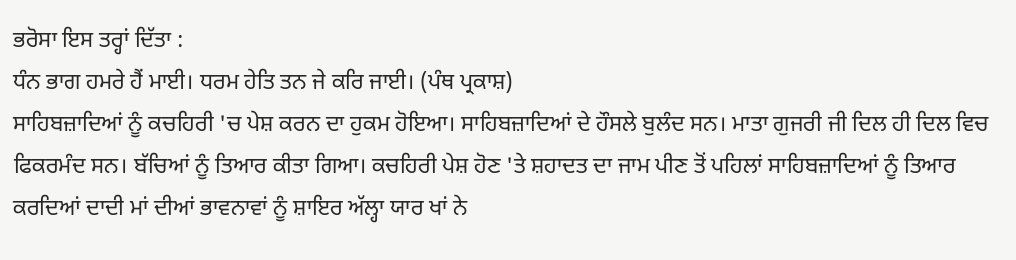ਭਰੋਸਾ ਇਸ ਤਰ੍ਹਾਂ ਦਿੱਤਾ :
ਧੰਨ ਭਾਗ ਹਮਰੇ ਹੈਂ ਮਾਈ। ਧਰਮ ਹੇਤਿ ਤਨ ਜੇ ਕਰਿ ਜਾਈ। (ਪੰਥ ਪ੍ਰਕਾਸ਼)
ਸਾਹਿਬਜ਼ਾਦਿਆਂ ਨੂੰ ਕਚਹਿਰੀ 'ਚ ਪੇਸ਼ ਕਰਨ ਦਾ ਹੁਕਮ ਹੋਇਆ। ਸਾਹਿਬਜ਼ਾਦਿਆਂ ਦੇ ਹੌਸਲੇ ਬੁਲੰਦ ਸਨ। ਮਾਤਾ ਗੁਜਰੀ ਜੀ ਦਿਲ ਹੀ ਦਿਲ ਵਿਚ ਫਿਕਰਮੰਦ ਸਨ। ਬੱਚਿਆਂ ਨੂੰ ਤਿਆਰ ਕੀਤਾ ਗਿਆ। ਕਚਹਿਰੀ ਪੇਸ਼ ਹੋਣ 'ਤੇ ਸ਼ਹਾਦਤ ਦਾ ਜਾਮ ਪੀਣ ਤੋਂ ਪਹਿਲਾਂ ਸਾਹਿਬਜ਼ਾਦਿਆਂ ਨੂੰ ਤਿਆਰ ਕਰਦਿਆਂ ਦਾਦੀ ਮਾਂ ਦੀਆਂ ਭਾਵਨਾਵਾਂ ਨੂੰ ਸ਼ਾਇਰ ਅੱਲ੍ਹਾ ਯਾਰ ਖਾਂ ਨੇ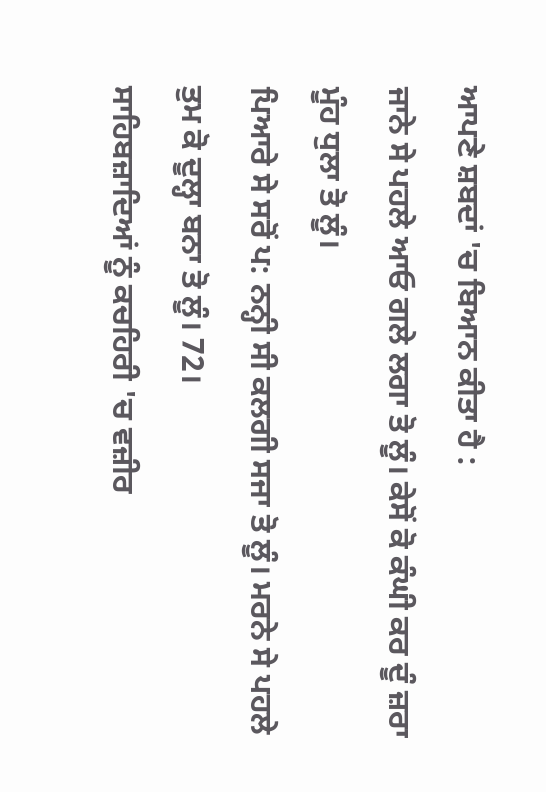ਆਪਣੇ ਸ਼ਬਦਾਂ 'ਚ ਬਿਆਨ ਕੀਤਾ ਹੈ :
ਜਾਨੇ ਸੇ ਪਹਲੇ ਆਓ ਗਲੇ ਲਗਾ ਤੋ ਲੂੰ। ਕੇਸੋਂ ਕੋ ਕੰਘੀ ਕਰ ਦੂੰ ਜ਼ਰਾ ਮੂੰਹ ਧੁਲਾ ਤੋ ਲੂੰ।
ਪਿਆਰੇ ਸੇ ਸਰੋਂ ਪ: ਨਨ੍ਹੀ ਸੀ ਕਲਗੀ ਸਜਾ ਤੋ ਲੂੰ। ਮਰਨੇ ਸੇ ਪਹਲੇ ਤੁਮ ਕੋ ਦੂਲ੍ਹਾ ਬਨਾ ਤੋ ਲੂੰ। 72।
ਸਾਹਿਬਜ਼ਾਦਿਆਂ ਨੂੰ ਕਚਹਿਰੀ 'ਚ ਵਜ਼ੀਰ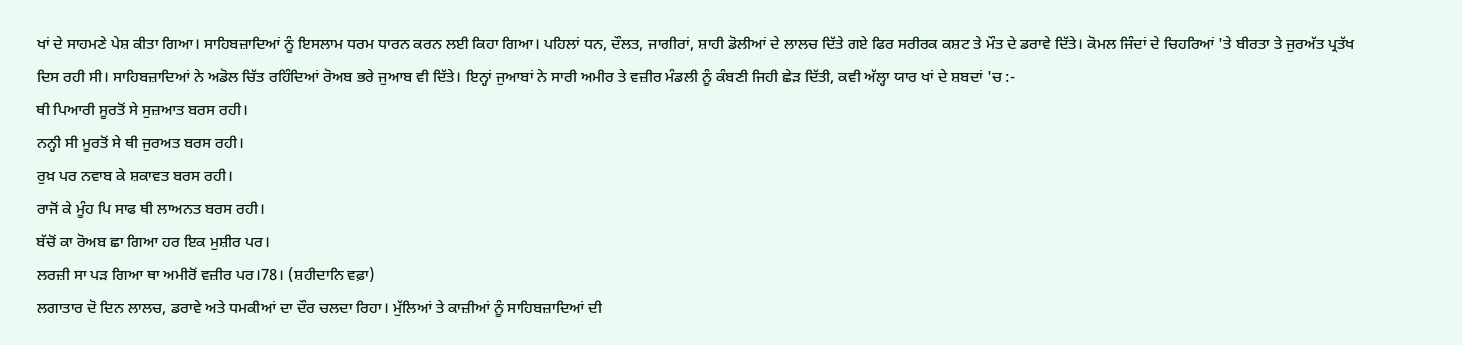ਖਾਂ ਦੇ ਸਾਹਮਣੇ ਪੇਸ਼ ਕੀਤਾ ਗਿਆ। ਸਾਹਿਬਜ਼ਾਦਿਆਂ ਨੂੰ ਇਸਲਾਮ ਧਰਮ ਧਾਰਨ ਕਰਨ ਲਈ ਕਿਹਾ ਗਿਆ। ਪਹਿਲਾਂ ਧਨ, ਦੌਲਤ, ਜਾਗੀਰਾਂ, ਸ਼ਾਹੀ ਡੋਲੀਆਂ ਦੇ ਲਾਲਚ ਦਿੱਤੇ ਗਏ ਫਿਰ ਸਰੀਰਕ ਕਸ਼ਟ ਤੇ ਮੌਤ ਦੇ ਡਰਾਵੇ ਦਿੱਤੇ। ਕੋਮਲ ਜਿੰਦਾਂ ਦੇ ਚਿਹਰਿਆਂ 'ਤੇ ਬੀਰਤਾ ਤੇ ਜੁਰਅੱਤ ਪ੍ਰਤੱਖ ਦਿਸ ਰਹੀ ਸੀ। ਸਾਹਿਬਜ਼ਾਦਿਆਂ ਨੇ ਅਡੋਲ ਚਿੱਤ ਰਹਿੰਦਿਆਂ ਰੋਅਬ ਭਰੇ ਜੁਆਬ ਵੀ ਦਿੱਤੇ। ਇਨ੍ਹਾਂ ਜੁਆਬਾਂ ਨੇ ਸਾਰੀ ਅਮੀਰ ਤੇ ਵਜ਼ੀਰ ਮੰਡਲੀ ਨੂੰ ਕੰਬਣੀ ਜਿਹੀ ਛੇੜ ਦਿੱਤੀ, ਕਵੀ ਅੱਲ੍ਹਾ ਯਾਰ ਖਾਂ ਦੇ ਸ਼ਬਦਾਂ 'ਚ :-
ਥੀ ਪਿਆਰੀ ਸੂਰਤੋਂ ਸੇ ਸੁਜ਼ਆਤ ਬਰਸ ਰਹੀ।
ਨਨ੍ਹੀ ਸੀ ਮੂਰਤੋਂ ਸੇ ਥੀ ਜੁਰਅਤ ਬਰਸ ਰਹੀ।
ਰੁਖ਼ ਪਰ ਨਵਾਬ ਕੇ ਸ਼ਕਾਵਤ ਬਰਸ ਰਹੀ।
ਰਾਜੋਂ ਕੇ ਮੂੰਹ ਪਿ ਸਾਫ ਥੀ ਲਾਅਨਤ ਬਰਸ ਰਹੀ।
ਬੱਚੋਂ ਕਾ ਰੋਅਬ ਛਾ ਗਿਆ ਹਰ ਇਕ ਮੁਸ਼ੀਰ ਪਰ।
ਲਰਜ਼ੀ ਸਾ ਪੜ ਗਿਆ ਥਾ ਅਮੀਰੋਂ ਵਜ਼ੀਰ ਪਰ।78। (ਸ਼ਹੀਦਾਨਿ ਵਫ਼ਾ)
ਲਗਾਤਾਰ ਦੋ ਦਿਨ ਲਾਲਚ, ਡਰਾਵੇ ਅਤੇ ਧਮਕੀਆਂ ਦਾ ਦੌਰ ਚਲਦਾ ਰਿਹਾ। ਮੁੱਲਿਆਂ ਤੇ ਕਾਜ਼ੀਆਂ ਨੂੰ ਸਾਹਿਬਜ਼ਾਦਿਆਂ ਦੀ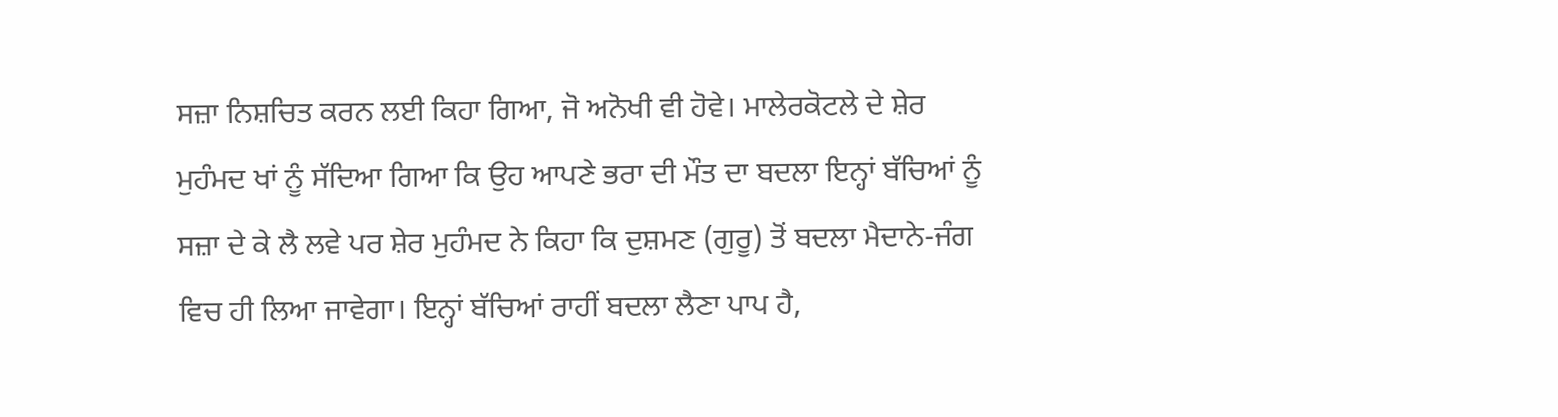ਸਜ਼ਾ ਨਿਸ਼ਚਿਤ ਕਰਨ ਲਈ ਕਿਹਾ ਗਿਆ, ਜੋ ਅਨੋਖੀ ਵੀ ਹੋਵੇ। ਮਾਲੇਰਕੋਟਲੇ ਦੇ ਸ਼ੇਰ ਮੁਹੰਮਦ ਖਾਂ ਨੂੰ ਸੱਦਿਆ ਗਿਆ ਕਿ ਉਹ ਆਪਣੇ ਭਰਾ ਦੀ ਮੌਤ ਦਾ ਬਦਲਾ ਇਨ੍ਹਾਂ ਬੱਚਿਆਂ ਨੂੰ ਸਜ਼ਾ ਦੇ ਕੇ ਲੈ ਲਵੇ ਪਰ ਸ਼ੇਰ ਮੁਹੰਮਦ ਨੇ ਕਿਹਾ ਕਿ ਦੁਸ਼ਮਣ (ਗੁਰੂ) ਤੋਂ ਬਦਲਾ ਮੈਦਾਨੇ-ਜੰਗ ਵਿਚ ਹੀ ਲਿਆ ਜਾਵੇਗਾ। ਇਨ੍ਹਾਂ ਬੱਚਿਆਂ ਰਾਹੀਂ ਬਦਲਾ ਲੈਣਾ ਪਾਪ ਹੈ,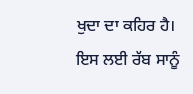ਖੁਦਾ ਦਾ ਕਹਿਰ ਹੈ। ਇਸ ਲਈ ਰੱਬ ਸਾਨੂੰ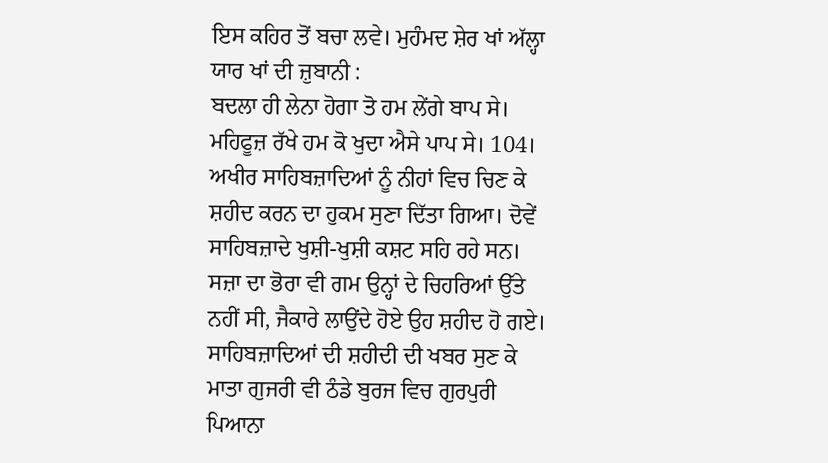ਇਸ ਕਹਿਰ ਤੋਂ ਬਚਾ ਲਵੇ। ਮੁਹੰਮਦ ਸ਼ੇਰ ਖਾਂ ਅੱਲ੍ਹਾ ਯਾਰ ਖਾਂ ਦੀ ਜ਼ੁਬਾਨੀ :
ਬਦਲਾ ਹੀ ਲੇਨਾ ਹੋਗਾ ਤੋ ਹਮ ਲੇਂਗੇ ਬਾਪ ਸੇ। ਮਹਿਫੂਜ਼ ਰੱਖੇ ਹਮ ਕੋ ਖੁਦਾ ਐਸੇ ਪਾਪ ਸੇ। 104।
ਅਖੀਰ ਸਾਹਿਬਜ਼ਾਦਿਆਂ ਨੂੰ ਨੀਹਾਂ ਵਿਚ ਚਿਣ ਕੇ ਸ਼ਹੀਦ ਕਰਨ ਦਾ ਹੁਕਮ ਸੁਣਾ ਦਿੱਤਾ ਗਿਆ। ਦੋਵੇਂ ਸਾਹਿਬਜ਼ਾਦੇ ਖੁਸ਼ੀ-ਖੁਸ਼ੀ ਕਸ਼ਟ ਸਹਿ ਰਹੇ ਸਨ। ਸਜ਼ਾ ਦਾ ਭੋਰਾ ਵੀ ਗਮ ਉਨ੍ਹਾਂ ਦੇ ਚਿਹਰਿਆਂ ਉੱਤੇ ਨਹੀਂ ਸੀ, ਜੈਕਾਰੇ ਲਾਉਂਦੇ ਹੋਏ ਉਹ ਸ਼ਹੀਦ ਹੋ ਗਏ।
ਸਾਹਿਬਜ਼ਾਦਿਆਂ ਦੀ ਸ਼ਹੀਦੀ ਦੀ ਖਬਰ ਸੁਣ ਕੇ ਮਾਤਾ ਗੁਜਰੀ ਵੀ ਠੰਡੇ ਬੁਰਜ ਵਿਚ ਗੁਰਪੁਰੀ ਪਿਆਨਾ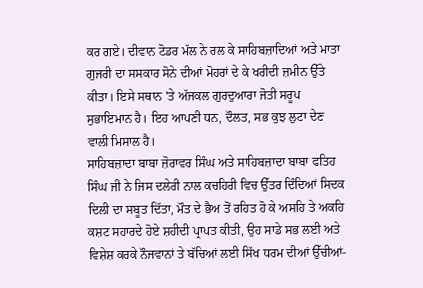ਕਰ ਗਏ। ਦੀਵਾਨ ਟੋਡਰ ਮੱਲ ਨੇ ਰਲ ਕੇ ਸਾਹਿਬਜ਼ਾਦਿਆਂ ਅਤੇ ਮਾਤਾ ਗੁਜਰੀ ਦਾ ਸਸਕਾਰ ਸੋਨੇ ਦੀਆਂ ਮੋਹਰਾਂ ਦੇ ਕੇ ਖਰੀਦੀ ਜ਼ਮੀਨ ਉੱਤੇ ਕੀਤਾ। ਇਸੇ ਸਥਾਨ 'ਤੇ ਅੱਜਕਲ ਗੁਰਦੁਆਰਾ ਜੋਤੀ ਸਰੂਪ ਸੁਭਾਇਮਾਨ ਹੈ। ਇਹ ਆਪਣੀ ਧਨ, ਦੌਲਤ, ਸਭ ਕੁਝ ਲੁਟਾ ਦੇਣ ਵਾਲੀ ਮਿਸਾਲ ਹੈ।
ਸਾਹਿਬਜ਼ਾਦਾ ਬਾਬਾ ਜ਼ੋਰਾਵਰ ਸਿੰਘ ਅਤੇ ਸਾਹਿਬਜ਼ਾਦਾ ਬਾਬਾ ਫਤਿਹ ਸਿੰਘ ਜੀ ਨੇ ਜਿਸ ਦਲੇਰੀ ਨਾਲ ਕਚਹਿਰੀ ਵਿਚ ਉੱਤਰ ਦਿੰਦਿਆਂ ਸਿਦਕ ਦਿਲੀ ਦਾ ਸਬੂਤ ਦਿੱਤਾ, ਮੌਤ ਦੇ ਭੈਅ ਤੋਂ ਰਹਿਤ ਹੋ ਕੇ ਅਸਹਿ ਤੇ ਅਕਹਿ ਕਸ਼ਟ ਸਹਾਰਦੇ ਹੋਏ ਸ਼ਹੀਦੀ ਪ੍ਰਾਪਤ ਕੀਤੀ, ਉਹ ਸਾਡੇ ਸਭ ਲਈ ਅਤੇ ਵਿਸ਼ੇਸ਼ ਕਰਕੇ ਨੌਜਵਾਨਾਂ ਤੇ ਬੱਚਿਆਂ ਲਈ ਸਿੱਖ ਧਰਮ ਦੀਆਂ ਉੱਚੀਆਂ-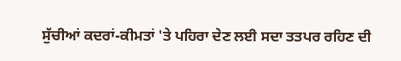ਸੁੱਚੀਆਂ ਕਦਰਾਂ-ਕੀਮਤਾਂ 'ਤੇ ਪਹਿਰਾ ਦੇਣ ਲਈ ਸਦਾ ਤਤਪਰ ਰਹਿਣ ਦੀ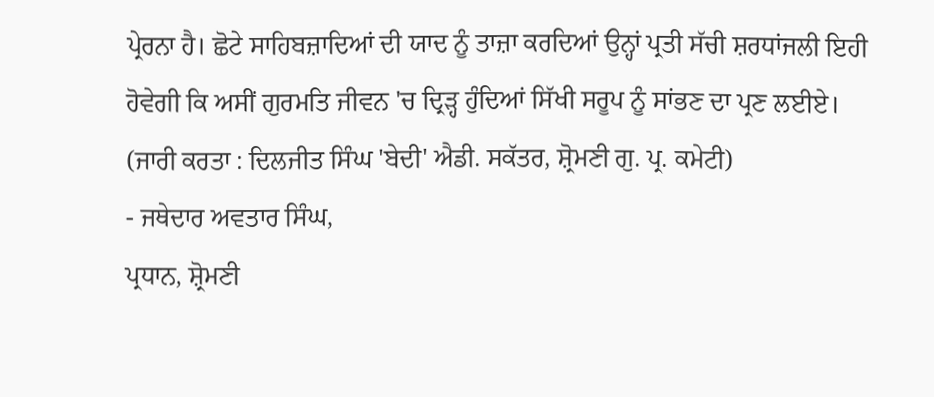ਪ੍ਰੇਰਨਾ ਹੈ। ਛੋਟੇ ਸਾਹਿਬਜ਼ਾਦਿਆਂ ਦੀ ਯਾਦ ਨੂੰ ਤਾਜ਼ਾ ਕਰਦਿਆਂ ਉਨ੍ਹਾਂ ਪ੍ਰਤੀ ਸੱਚੀ ਸ਼ਰਧਾਂਜਲੀ ਇਹੀ ਹੋਵੇਗੀ ਕਿ ਅਸੀਂ ਗੁਰਮਤਿ ਜੀਵਨ 'ਚ ਦ੍ਰਿੜ੍ਹ ਹੁੰਦਿਆਂ ਸਿੱਖੀ ਸਰੂਪ ਨੂੰ ਸਾਂਭਣ ਦਾ ਪ੍ਰਣ ਲਈਏ।
(ਜਾਰੀ ਕਰਤਾ : ਦਿਲਜੀਤ ਸਿੰਘ 'ਬੇਦੀ' ਐਡੀ. ਸਕੱਤਰ, ਸ਼੍ਰੋਮਣੀ ਗੁ. ਪ੍ਰ. ਕਮੇਟੀ)
- ਜਥੇਦਾਰ ਅਵਤਾਰ ਸਿੰਘ,
ਪ੍ਰਧਾਨ, ਸ਼੍ਰੋਮਣੀ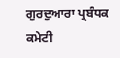ਗੁਰਦੁਆਰਾ ਪ੍ਰਬੰਧਕ ਕਮੇਟੀ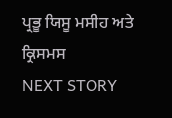ਪ੍ਰਭੂ ਯਿਸੂ ਮਸੀਹ ਅਤੇ ਕ੍ਰਿਸਮਸ
NEXT STORY